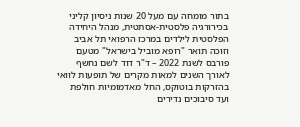בתור מומחה עם מעל 20 שנות ניסיון קליני בכירורגיה פלסטית-אסתטית, מנהל היחידה הפלסטית לילדים במרכז הרפואי תל אביב וזוכה תואר "רופא מוביל בישראל" מטעם פורבס לשנת 2022 – ד"ר דוד לשם נחשף לאורך השנים למאות מקרים של תופעות לוואי בהזרקות בוטוקס, החל מאדמומיות חולפת ועד סיבוכים נדירים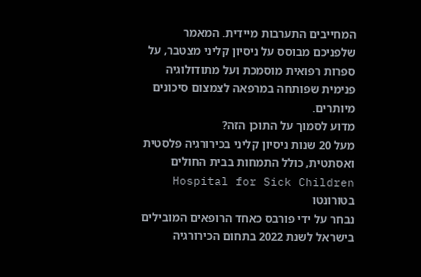המחייבים התערבות מיידית. המאמר שלפניכם מבוסס על ניסיון קליני מצטבר, על ספרות רפואית מוסמכת ועל מתודולוגיה פנימית שפותחה במרפאה לצמצום סיכונים מיותרים.
מדוע לסמוך על התוכן הזה?
מעל 20 שנות ניסיון קליני בכירורגיה פלסטית ואסתטית, כולל התמחות בבית החולים Hospital for Sick Children בטורונטו
נבחר על ידי פורבס כאחד הרופאים המובילים בישראל לשנת 2022 בתחום הכירורגיה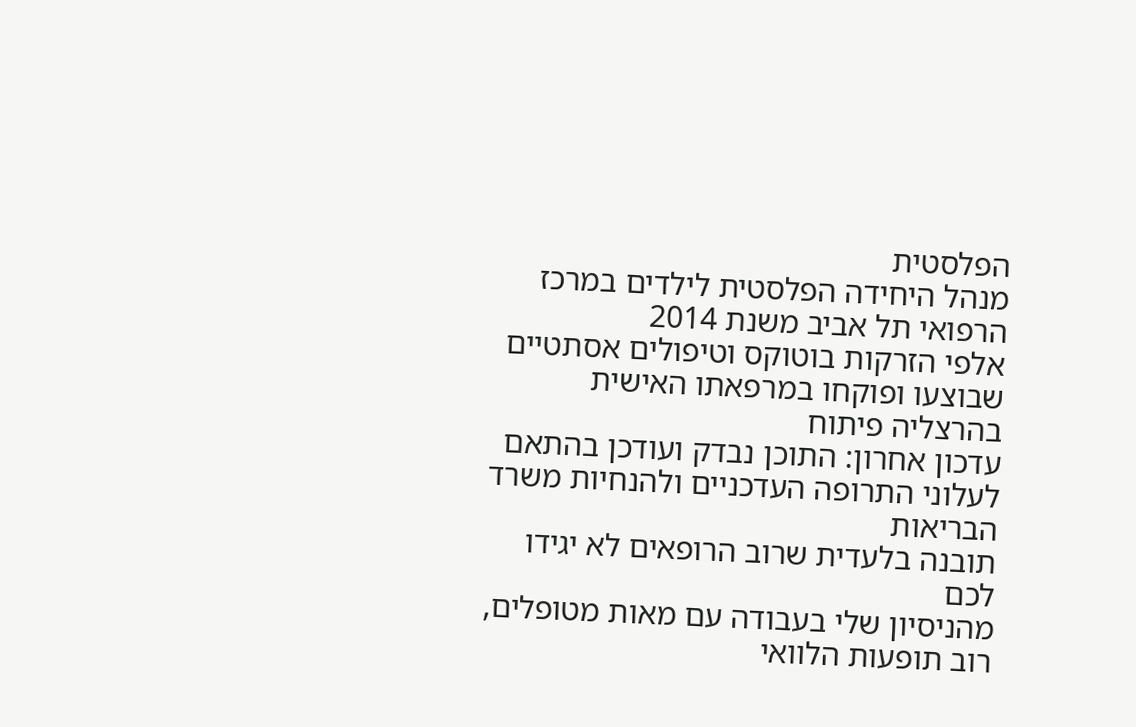הפלסטית
מנהל היחידה הפלסטית לילדים במרכז הרפואי תל אביב משנת 2014
אלפי הזרקות בוטוקס וטיפולים אסתטיים שבוצעו ופוקחו במרפאתו האישית בהרצליה פיתוח
עדכון אחרון: התוכן נבדק ועודכן בהתאם לעלוני התרופה העדכניים ולהנחיות משרד הבריאות
תובנה בלעדית שרוב הרופאים לא יגידו לכם
מהניסיון שלי בעבודה עם מאות מטופלים, רוב תופעות הלוואי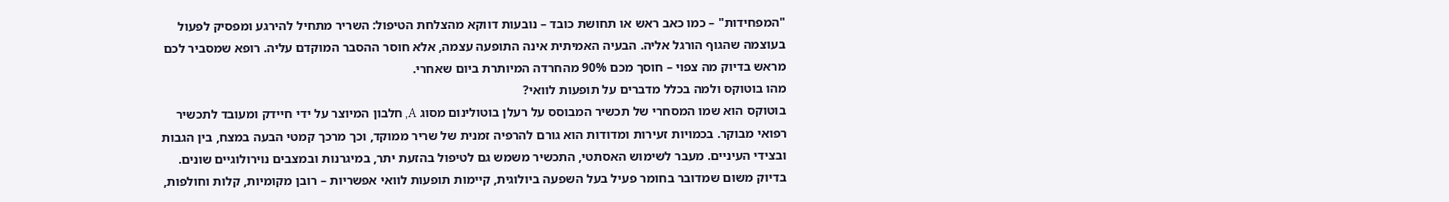"המפחידות" – כמו כאב ראש או תחושת כובד – נובעות דווקא מהצלחת הטיפול: השריר מתחיל להירגע ומפסיק לפעול בעוצמה שהגוף הורגל אליה. הבעיה האמיתית אינה התופעה עצמה, אלא חוסר ההסבר המוקדם עליה. רופא שמסביר לכם מראש בדיוק מה צפוי – חוסך מכם 90% מהחרדה המיותרת ביום שאחרי.
מהו בוטוקס ולמה בכלל מדברים על תופעות לוואי?
בוטוקס הוא שמו המסחרי של תכשיר המבוסס על רעלן בוטולינום מסוג A, חלבון המיוצר על ידי חיידק ומעובד לתכשיר רפואי מבוקר. בכמויות זעירות ומדודות הוא גורם להרפיה זמנית של שריר ממוקד, וכך מרכך קמטי הבעה במצח, בין הגבות ובצידי העיניים. מעבר לשימוש האסתטי, התכשיר משמש גם לטיפול בהזעת יתר, במיגרנות ובמצבים נוירולוגיים שונים.
בדיוק משום שמדובר בחומר פעיל בעל השפעה ביולוגית, קיימות תופעות לוואי אפשריות – רובן מקומיות, קלות וחולפות,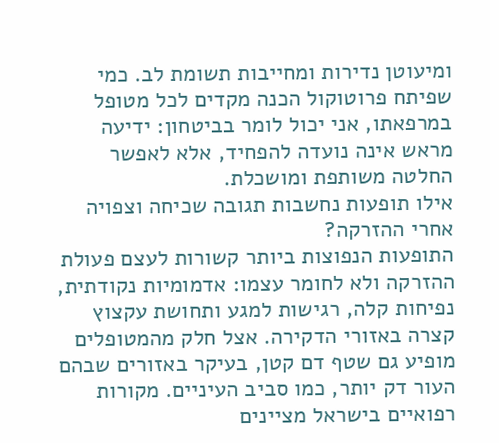ומיעוטן נדירות ומחייבות תשומת לב. כמי שפיתח פרוטוקול הכנה מקדים לכל מטופל במרפאתו, אני יכול לומר בביטחון: ידיעה מראש אינה נועדה להפחיד, אלא לאפשר החלטה משותפת ומושכלת.
אילו תופעות נחשבות תגובה שכיחה וצפויה אחרי ההזרקה?
התופעות הנפוצות ביותר קשורות לעצם פעולת ההזרקה ולא לחומר עצמו: אדמומיות נקודתית, נפיחות קלה, רגישות למגע ותחושת עקצוץ קצרה באזורי הדקירה. אצל חלק מהמטופלים מופיע גם שטף דם קטן, בעיקר באזורים שבהם העור דק יותר, כמו סביב העיניים. מקורות רפואיים בישראל מציינים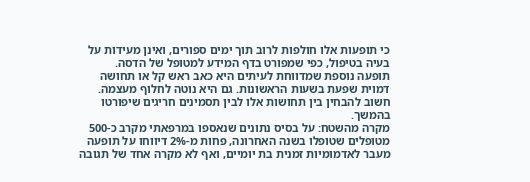כי תופעות אלו חולפות לרוב תוך ימים ספורים, ואינן מעידות על בעיה בטיפול, כפי שמפורט בדף המידע למטופל של הדסה.
תופעה נוספת שמדווחת לעיתים היא כאב ראש קל או תחושה דמוית שפעת בשעות הראשונות. גם היא נוטה לחלוף מעצמה. חשוב להבחין בין תחושות אלו לבין תסמינים חריגים שיפורטו בהמשך.
מקרה מהשטח: על בסיס נתונים שנאספו במרפאתי מקרב כ-500 מטופלים שטופלו בשנה האחרונה, פחות מ-2% דיווחו על תופעה מעבר לאדמומיות זמנית בת יומיים, ואף לא מקרה אחד של תגובה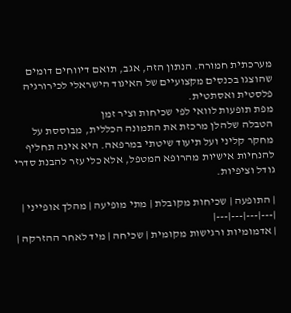מערכתית חמורה. הנתון הזה, אגב, תואם דיווחים דומים שהוצגו בכנסים מקצועיים של האיגוד הישראלי לכירורגיה פלסטית ואסתטית.
מפת תופעות לוואי לפי שכיחות וציר זמן
הטבלה שלהלן מרכזת את התמונה הכללית, מבוססת על מחקר קליני ועל תיעוד שיטתי במרפאה. היא אינה תחליף להנחיות אישיות מהרופא המטפל, אלא כלי עזר להבנת סדרי גודל וציפיות.

| התופעה | שכיחות מקובלת | מתי מופיעה | מהלך אופייני |
|---|---|---|---|
| אדמומיות ורגישות מקומית | שכיחה | מיד לאחר ההזרקה |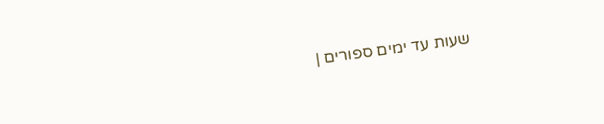שעות עד ימים ספורים |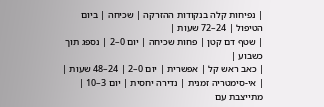| נפיחות קלה בנקודות ההזרקה | שכיחה | ביום הטיפול | 24–72 שעות |
| שטף דם קטן | פחות שכיחה | יום 0–2 | נספג תוך כשבוע |
| כאב ראש קל | אפשרית | יום 0–2 | 24–48 שעות |
| אי-סימטריה זמנית | נדירה יחסית | יום 3–10 | מתייצבת עם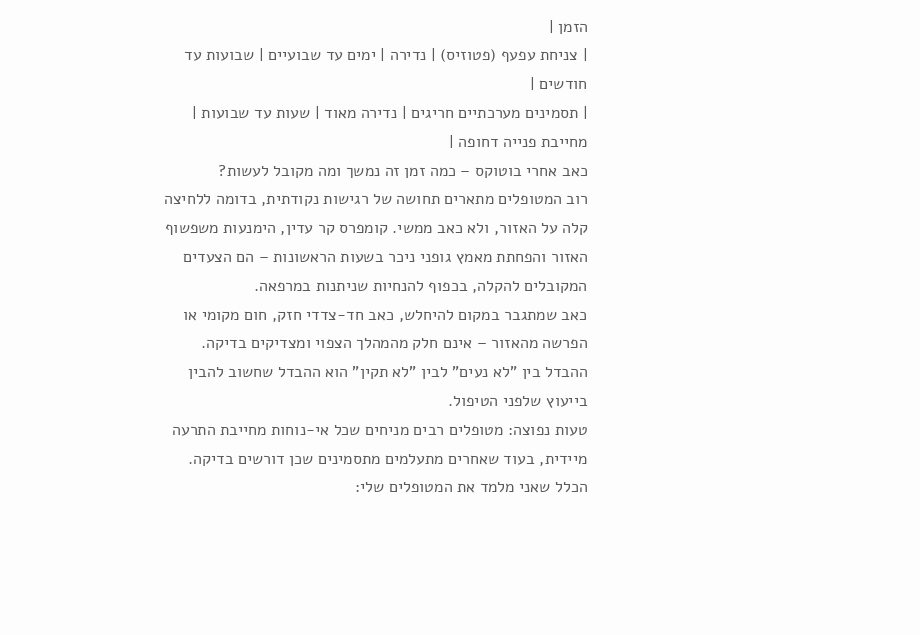הזמן |
| צניחת עפעף (פטוזיס) | נדירה | ימים עד שבועיים | שבועות עד חודשים |
| תסמינים מערכתיים חריגים | נדירה מאוד | שעות עד שבועות | מחייבת פנייה דחופה |
כאב אחרי בוטוקס – כמה זמן זה נמשך ומה מקובל לעשות?
רוב המטופלים מתארים תחושה של רגישות נקודתית, בדומה ללחיצה קלה על האזור, ולא כאב ממשי. קומפרס קר עדין, הימנעות משפשוף האזור והפחתת מאמץ גופני ניכר בשעות הראשונות – הם הצעדים המקובלים להקלה, בכפוף להנחיות שניתנות במרפאה.
כאב שמתגבר במקום להיחלש, כאב חד-צדדי חזק, חום מקומי או הפרשה מהאזור – אינם חלק מהמהלך הצפוי ומצדיקים בדיקה. ההבדל בין "לא נעים" לבין "לא תקין" הוא ההבדל שחשוב להבין בייעוץ שלפני הטיפול.
טעות נפוצה: מטופלים רבים מניחים שכל אי-נוחות מחייבת התרעה מיידית, בעוד שאחרים מתעלמים מתסמינים שכן דורשים בדיקה. הכלל שאני מלמד את המטופלים שלי: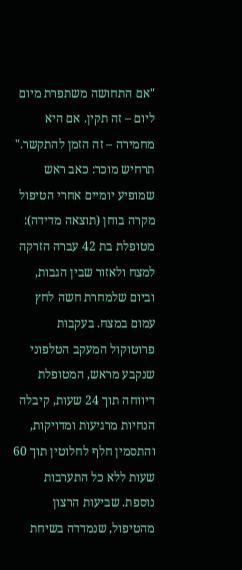"אם התחושה משתפרת מיום ליום – זה תקין. אם היא מחמירה – זה הזמן להתקשר."
תרחיש מוכר: כאב ראש שמופיע יומיים אחרי הטיפול
מקרה בוחן (תוצאה מדידה): מטופלת בת 42 עברה הזרקה למצח ולאזור שבין הגבות, וביום שלמחרת חשה לחץ עמום במצח. בעקבות פרוטוקול המעקב הטלפוני שנקבע מראש, המטופלת דיווחה תוך 24 שעות, קיבלה הנחיות מרגיעות ומדויקות, והתסמין חלף לחלוטין תוך 60 שעות ללא כל התערבות נוספת. שביעות הרצון מהטיפול, שנמדדה בשיחת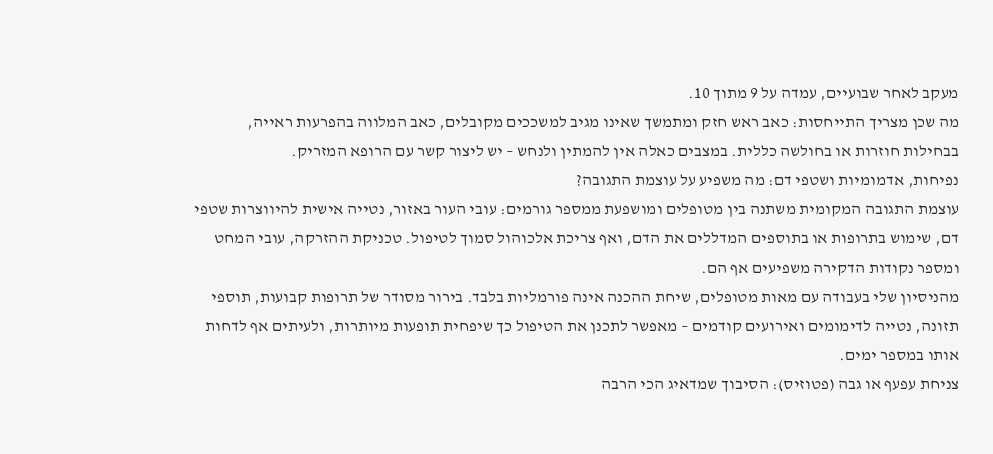מעקב לאחר שבועיים, עמדה על 9 מתוך 10.
מה שכן מצריך התייחסות: כאב ראש חזק ומתמשך שאינו מגיב למשככים מקובלים, כאב המלווה בהפרעות ראייה, בבחילות חוזרות או בחולשה כללית. במצבים כאלה אין להמתין ולנחש – יש ליצור קשר עם הרופא המזריק.
נפיחות, אדמומיות ושטפי דם: מה משפיע על עוצמת התגובה?
עוצמת התגובה המקומית משתנה בין מטופלים ומושפעת ממספר גורמים: עובי העור באזור, נטייה אישית להיווצרות שטפי דם, שימוש בתרופות או בתוספים המדללים את הדם, ואף צריכת אלכוהול סמוך לטיפול. טכניקת ההזרקה, עובי המחט ומספר נקודות הדקירה משפיעים אף הם.
מהניסיון שלי בעבודה עם מאות מטופלים, שיחת ההכנה אינה פורמליות בלבד. בירור מסודר של תרופות קבועות, תוספי תזונה, נטייה לדימומים ואירועים קודמים – מאפשר לתכנן את הטיפול כך שיפחית תופעות מיותרות, ולעיתים אף לדחות אותו במספר ימים.
צניחת עפעף או גבה (פטוזיס): הסיבוך שמדאיג הכי הרבה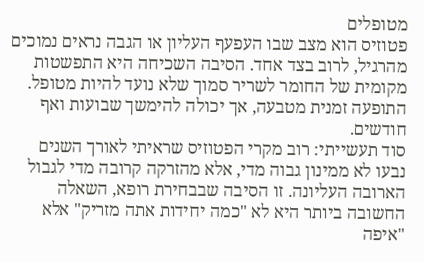מטופלים
פטוזיס הוא מצב שבו העפעף העליון או הגבה נראים נמוכים מהרגיל, לרוב בצד אחד. הסיבה השכיחה היא התפשטות מקומית של החומר לשריר סמוך שלא נועד להיות מטופל. התופעה זמנית מטבעה, אך יכולה להימשך שבועות ואף חודשים.
סוד תעשייתי: רוב מקרי הפטוזיס שראיתי לאורך השנים נבעו לא ממינון גבוה מדי, אלא מהזרקה קרובה מדי לגבול הארובה העליונה. זו הסיבה שבבחירת רופא, השאלה החשובה ביותר היא לא "כמה יחידות אתה מזריק" אלא "איפה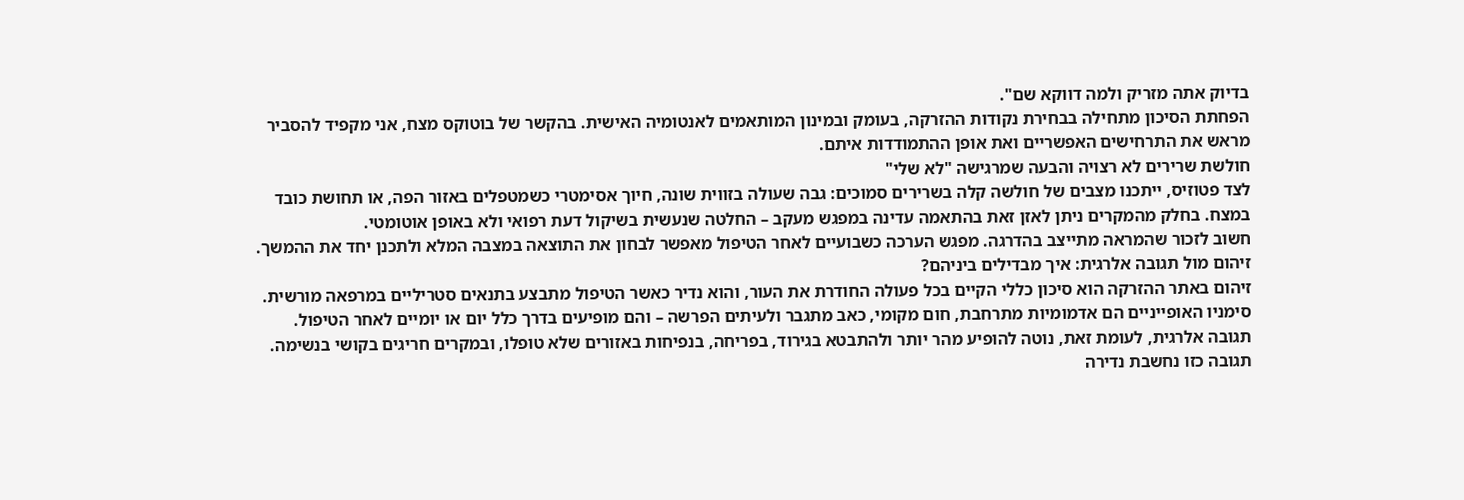בדיוק אתה מזריק ולמה דווקא שם".
הפחתת הסיכון מתחילה בבחירת נקודות ההזרקה, בעומק ובמינון המותאמים לאנטומיה האישית. בהקשר של בוטוקס מצח, אני מקפיד להסביר מראש את התרחישים האפשריים ואת אופן ההתמודדות איתם.
חולשת שרירים לא רצויה והבעה שמרגישה "לא שלי"
לצד פטוזיס, ייתכנו מצבים של חולשה קלה בשרירים סמוכים: גבה שעולה בזווית שונה, חיוך אסימטרי כשמטפלים באזור הפה, או תחושת כובד במצח. בחלק מהמקרים ניתן לאזן זאת בהתאמה עדינה במפגש מעקב – החלטה שנעשית בשיקול דעת רפואי ולא באופן אוטומטי.
חשוב לזכור שהמראה מתייצב בהדרגה. מפגש הערכה כשבועיים לאחר הטיפול מאפשר לבחון את התוצאה במצבה המלא ולתכנן יחד את ההמשך.
זיהום מול תגובה אלרגית: איך מבדילים ביניהם?
זיהום באתר ההזרקה הוא סיכון כללי הקיים בכל פעולה החודרת את העור, והוא נדיר כאשר הטיפול מתבצע בתנאים סטריליים במרפאה מורשית. סימניו האופייניים הם אדמומיות מתרחבת, חום מקומי, כאב מתגבר ולעיתים הפרשה – והם מופיעים בדרך כלל יום או יומיים לאחר הטיפול.
תגובה אלרגית, לעומת זאת, נוטה להופיע מהר יותר ולהתבטא בגירוד, בפריחה, בנפיחות באזורים שלא טופלו, ובמקרים חריגים בקושי בנשימה. תגובה כזו נחשבת נדירה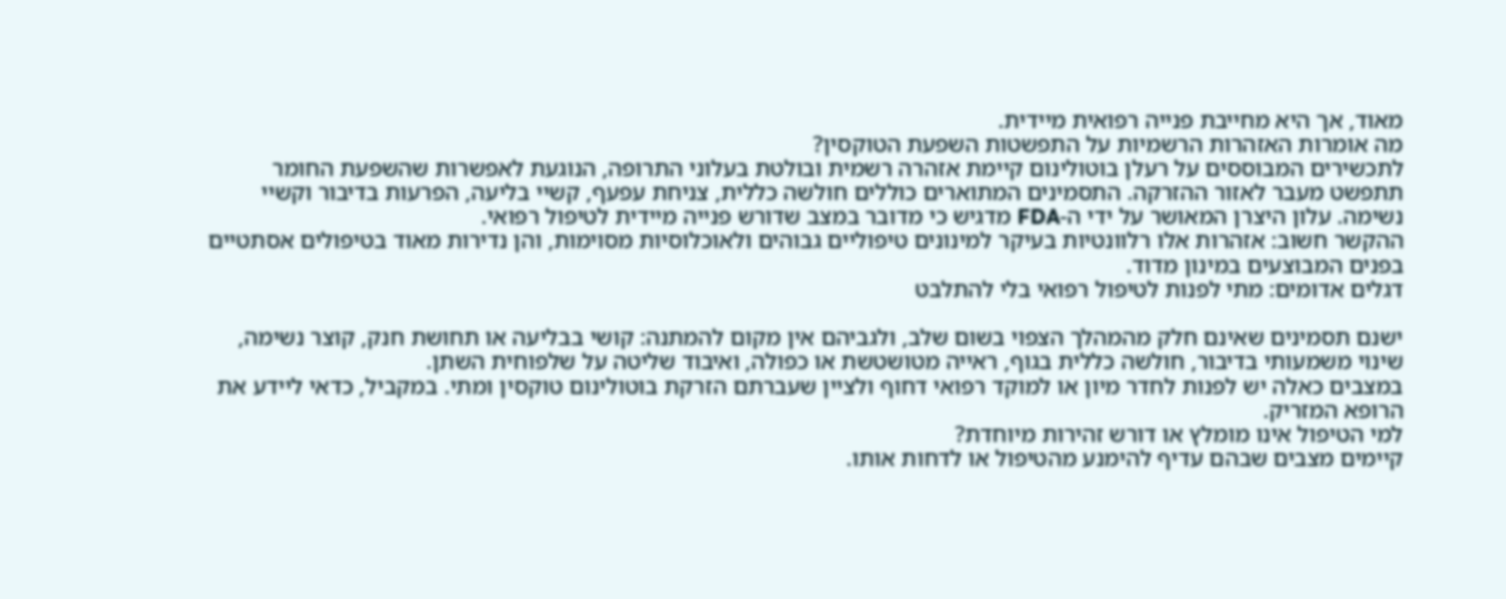מאוד, אך היא מחייבת פנייה רפואית מיידית.
מה אומרות האזהרות הרשמיות על התפשטות השפעת הטוקסין?
לתכשירים המבוססים על רעלן בוטולינום קיימת אזהרה רשמית ובולטת בעלוני התרופה, הנוגעת לאפשרות שהשפעת החומר תתפשט מעבר לאזור ההזרקה. התסמינים המתוארים כוללים חולשה כללית, צניחת עפעף, קשיי בליעה, הפרעות בדיבור וקשיי נשימה. עלון היצרן המאושר על ידי ה-FDA מדגיש כי מדובר במצב שדורש פנייה מיידית לטיפול רפואי.
ההקשר חשוב: אזהרות אלו רלוונטיות בעיקר למינונים טיפוליים גבוהים ולאוכלוסיות מסוימות, והן נדירות מאוד בטיפולים אסתטיים בפנים המבוצעים במינון מדוד.
דגלים אדומים: מתי לפנות לטיפול רפואי בלי להתלבט

ישנם תסמינים שאינם חלק מהמהלך הצפוי בשום שלב, ולגביהם אין מקום להמתנה: קושי בבליעה או תחושת חנק, קוצר נשימה, שינוי משמעותי בדיבור, חולשה כללית בגוף, ראייה מטושטשת או כפולה, ואיבוד שליטה על שלפוחית השתן.
במצבים כאלה יש לפנות לחדר מיון או למוקד רפואי דחוף ולציין שעברתם הזרקת בוטולינום טוקסין ומתי. במקביל, כדאי ליידע את הרופא המזריק.
למי הטיפול אינו מומלץ או דורש זהירות מיוחדת?
קיימים מצבים שבהם עדיף להימנע מהטיפול או לדחות אותו.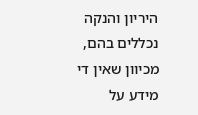היריון והנקה נכללים בהם, מכיוון שאין די מידע על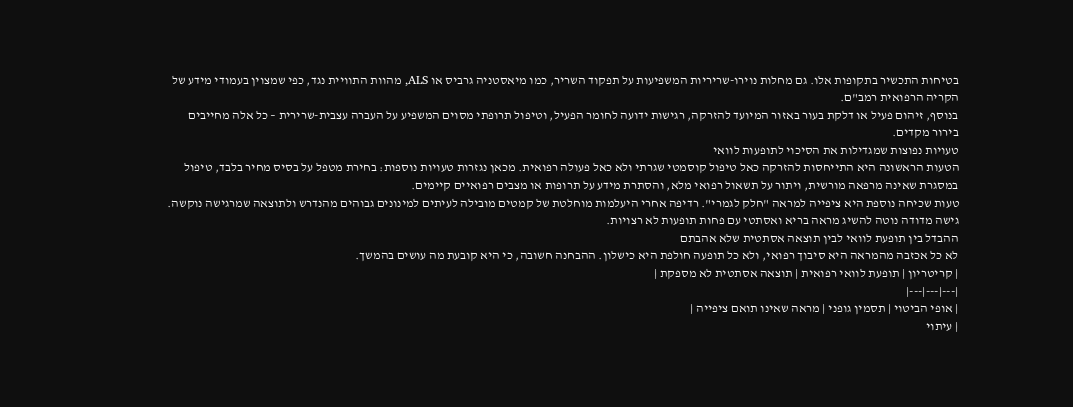בטיחות התכשיר בתקופות אלו. גם מחלות נוירו-שריריות המשפיעות על תפקוד השריר, כמו מיאסטניה גרביס או ALS, מהוות התוויית נגד, כפי שמצוין בעמודי מידע של הקריה הרפואית רמב"ם.
בנוסף, זיהום פעיל או דלקת בעור באזור המיועד להזרקה, רגישות ידועה לחומר הפעיל, וטיפול תרופתי מסוים המשפיע על העברה עצבית-שרירית – כל אלה מחייבים בירור מקדים.
טעויות נפוצות שמגדילות את הסיכוי לתופעות לוואי
הטעות הראשונה היא התייחסות להזרקה כאל טיפול קוסמטי שגרתי ולא כאל פעולה רפואית. מכאן נגזרות טעויות נוספות: בחירת מטפל על בסיס מחיר בלבד, טיפול במסגרת שאינה מרפאה מורשית, ויתור על תשאול רפואי מלא, והסתרת מידע על תרופות או מצבים רפואיים קיימים.
טעות שכיחה נוספת היא ציפייה למראה "חלק לגמרי". רדיפה אחרי היעלמות מוחלטת של קמטים מובילה לעיתים למינונים גבוהים מהנדרש ולתוצאה שמרגישה נוקשה. גישה מדודה נוטה להשיג מראה בריא ואסתטי עם פחות תופעות לא רצויות.
ההבדל בין תופעת לוואי לבין תוצאה אסתטית שלא אהבתם
לא כל אכזבה מהמראה היא סיבוך רפואי, ולא כל תופעה חולפת היא כישלון. ההבחנה חשובה, כי היא קובעת מה עושים בהמשך.
| קריטריון | תופעת לוואי רפואית | תוצאה אסתטית לא מספקת |
|---|---|---|
| אופי הביטוי | תסמין גופני | מראה שאינו תואם ציפייה |
| עיתוי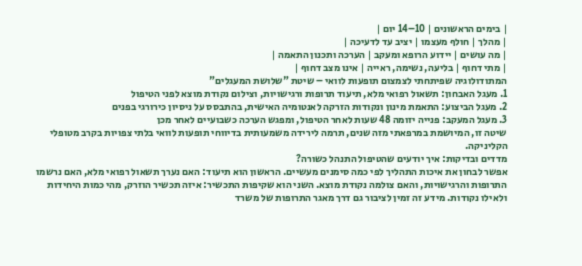| בימים הראשונים | 10–14 יום |
| מהלך | חולף מעצמו | יציב עד לדעיכה |
| מה עושים | יידוע הרופא ומעקב | הערכה ותכנון התאמה |
| מתי דחוף | בליעה, נשימה, ראייה | אינו מצב דחוף |
המתודולוגיה שפיתחתי לצמצום תופעות לוואי – שיטת "שלושת המעגלים"
1. מעגל האבחון: תשאול רפואי מלא, תיעוד תרופות ורגישויות, וצילום נקודת מוצא לפני הטיפול
2. מעגל הביצוע: התאמת מינון ונקודות הזרקה לאנטומיה האישית, בהתבסס על ניסיון כירורגי בפנים
3. מעגל המעקב: פנייה יזומה 48 שעות לאחר הטיפול, ומפגש הערכה כשבועיים לאחר מכן
שיטה זו, המיושמת במרפאתי מזה שנים, תרמה לירידה משמעותית בדיווחי תופעות לוואי בלתי צפויות בקרב מטופלי הקליניקה.
מדדים ובדיקות: איך יודעים שהטיפול התנהל כשורה?
אפשר לבחון את איכות התהליך לפי כמה סימנים מעשיים. הראשון הוא תיעוד: האם נערך תשאול רפואי מלא, האם נרשמו התרופות והרגישויות, והאם צולמה נקודת מוצא. השני הוא שקיפות התכשיר: איזה תכשיר הוזרק, מהי כמות היחידות ולאילו נקודות. מידע זה זמין לציבור גם דרך מאגר התרופות של משרד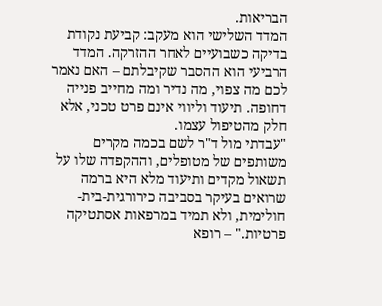הבריאות.
המדד השלישי הוא מעקב: קביעת נקודת בדיקה כשבועיים לאחר ההזרקה. המדד הרביעי הוא ההסבר שקיבלתם – האם נאמר לכם מה צפוי, מה נדיר ומה מחייב פנייה דחופה. תיעוד וליווי אינם פרט טכני, אלא חלק מהטיפול עצמו.
"עבדתי מול ד"ר לשם בכמה מקרים משותפים של מטופלים, וההקפדה שלו על תשאול מקדים ותיעוד מלא היא ברמה שרואים בעיקר בסביבה כירורגית-בית-חולימית, ולא תמיד במרפאות אסתטיקה פרטיות." – רופא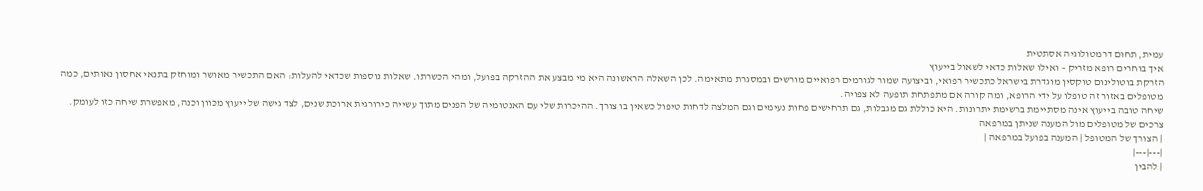עמית, תחום דרמטולוגיה אסתטית
איך בוחרים רופא מזריק – ואילו שאלות כדאי לשאול בייעוץ
הזרקת בוטולינום טוקסין מוגדרת בישראל כתכשיר רפואי, וביצועה שמור לגורמים רפואיים מורשים ובמסגרת מתאימה. לכן השאלה הראשונה היא מי מבצע את ההזרקה בפועל, ומהי הכשרתו. שאלות נוספות שכדאי להעלות: האם התכשיר מאושר ומוחזק בתנאי אחסון נאותים, כמה מטופלים באזור זה טופלו על ידי הרופא, ומה קורה אם מתפתחת תופעה לא צפויה.
שיחה טובה בייעוץ אינה מסתיימת ברשימת יתרונות. היא כוללת גם מגבלות, גם תרחישים פחות נעימים וגם המלצה לדחות טיפול כשאין בו צורך. ההיכרות שלי עם האנטומיה של הפנים מתוך עשייה כירורגית ארוכת שנים, לצד גישה של ייעוץ מכוון וכנה, מאפשרת שיחה כזו לעומק.
צרכים של מטופלים מול המענה שניתן במרפאה
| הצורך של המטופל | המענה בפועל במרפאה |
|---|---|
| להבין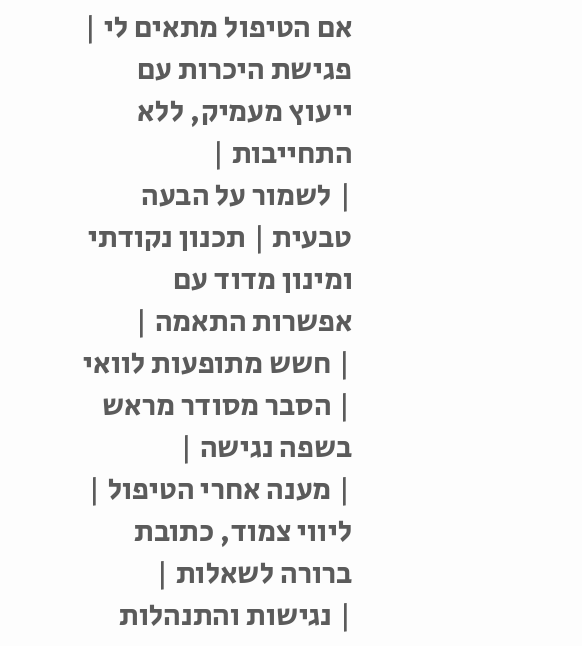אם הטיפול מתאים לי | פגישת היכרות עם ייעוץ מעמיק, ללא התחייבות |
| לשמור על הבעה טבעית | תכנון נקודתי ומינון מדוד עם אפשרות התאמה |
| חשש מתופעות לוואי | הסבר מסודר מראש בשפה נגישה |
| מענה אחרי הטיפול | ליווי צמוד, כתובת ברורה לשאלות |
| נגישות והתנהלות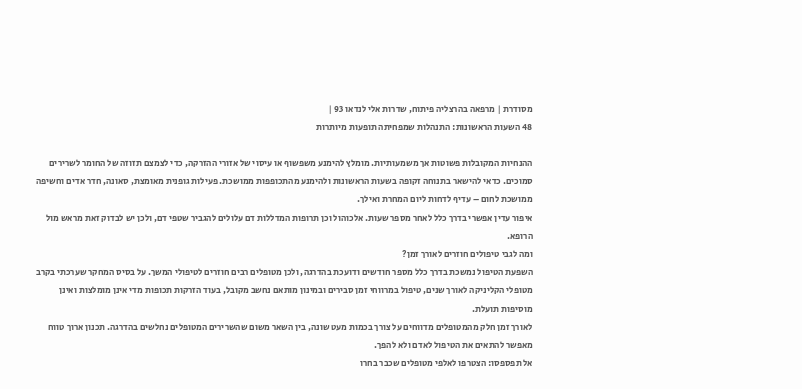מסודרת | מרפאה בהרצליה פיתוח, שדרות אלי לנדאו 93 |
48 השעות הראשונות: התנהלות שמפחיתה תופעות מיותרות

ההנחיות המקובלות פשוטות אך משמעותיות. מומלץ להימנע משפשוף או עיסוי של אזורי ההזרקה, כדי לצמצם תזוזה של החומר לשרירים סמוכים. כדאי להישאר בתנוחה זקופה בשעות הראשונות ולהימנע מהתכופפות ממושכת. פעילות גופנית מאומצת, סאונה, חדר אדים וחשיפה ממושכת לחום – עדיף לדחות ליום המחרת ואילך.
איפור עדין אפשרי בדרך כלל לאחר מספר שעות. אלכוהול וכן תרופות המדללות דם עלולים להגביר שטפי דם, ולכן יש לבדוק זאת מראש מול הרופא.
ומה לגבי טיפולים חוזרים לאורך זמן?
השפעת הטיפול נמשכת בדרך כלל מספר חודשים ודועכת בהדרגה, ולכן מטופלים רבים חוזרים לטיפולי המשך. על בסיס המחקר שערכתי בקרב מטופלי הקליניקה לאורך שנים, טיפול במרווחי זמן סבירים ובמינון מותאם נחשב מקובל, בעוד הזרקות תכופות מדי אינן מומלצות ואינן מוסיפות תועלת.
לאורך זמן חלק מהמטופלים מדווחים על צורך בכמות מעט שונה, בין השאר משום שהשרירים המטופלים נחלשים בהדרגה. תכנון ארוך טווח מאפשר להתאים את הטיפול לאדם ולא להפך.
אל תפספסו: הצטרפו לאלפי מטופלים שכבר בחרו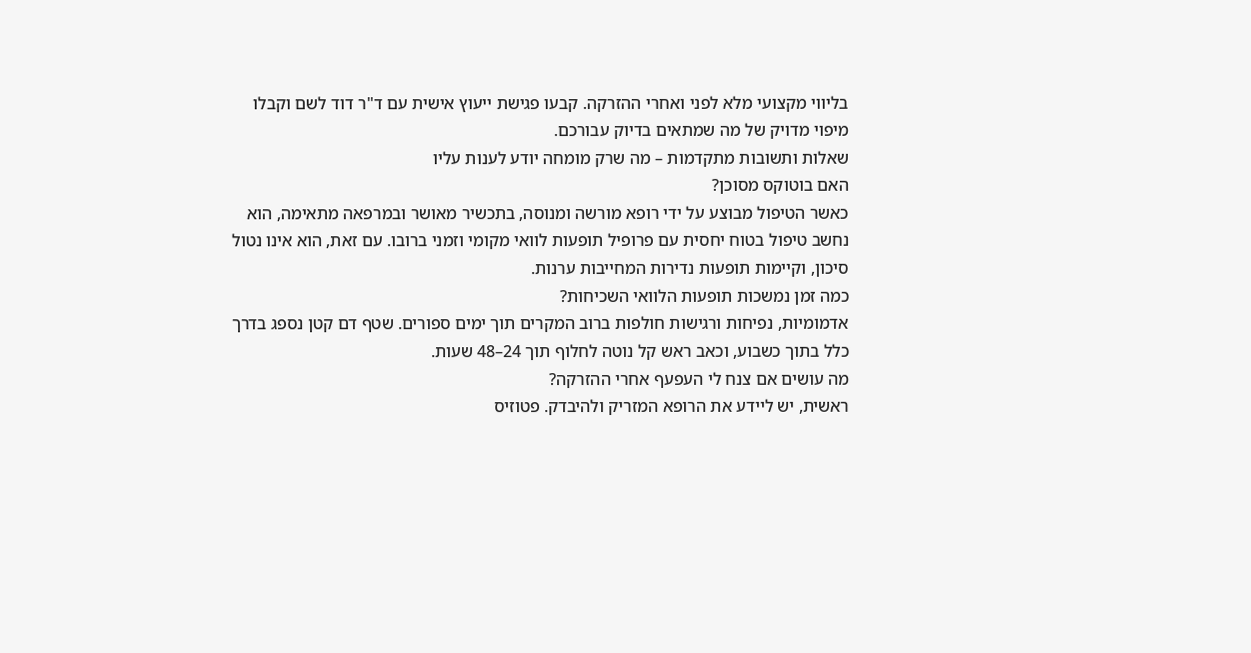בליווי מקצועי מלא לפני ואחרי ההזרקה. קבעו פגישת ייעוץ אישית עם ד"ר דוד לשם וקבלו מיפוי מדויק של מה שמתאים בדיוק עבורכם.
שאלות ותשובות מתקדמות – מה שרק מומחה יודע לענות עליו
האם בוטוקס מסוכן?
כאשר הטיפול מבוצע על ידי רופא מורשה ומנוסה, בתכשיר מאושר ובמרפאה מתאימה, הוא נחשב טיפול בטוח יחסית עם פרופיל תופעות לוואי מקומי וזמני ברובו. עם זאת, הוא אינו נטול סיכון, וקיימות תופעות נדירות המחייבות ערנות.
כמה זמן נמשכות תופעות הלוואי השכיחות?
אדמומיות, נפיחות ורגישות חולפות ברוב המקרים תוך ימים ספורים. שטף דם קטן נספג בדרך כלל בתוך כשבוע, וכאב ראש קל נוטה לחלוף תוך 24–48 שעות.
מה עושים אם צנח לי העפעף אחרי ההזרקה?
ראשית, יש ליידע את הרופא המזריק ולהיבדק. פטוזיס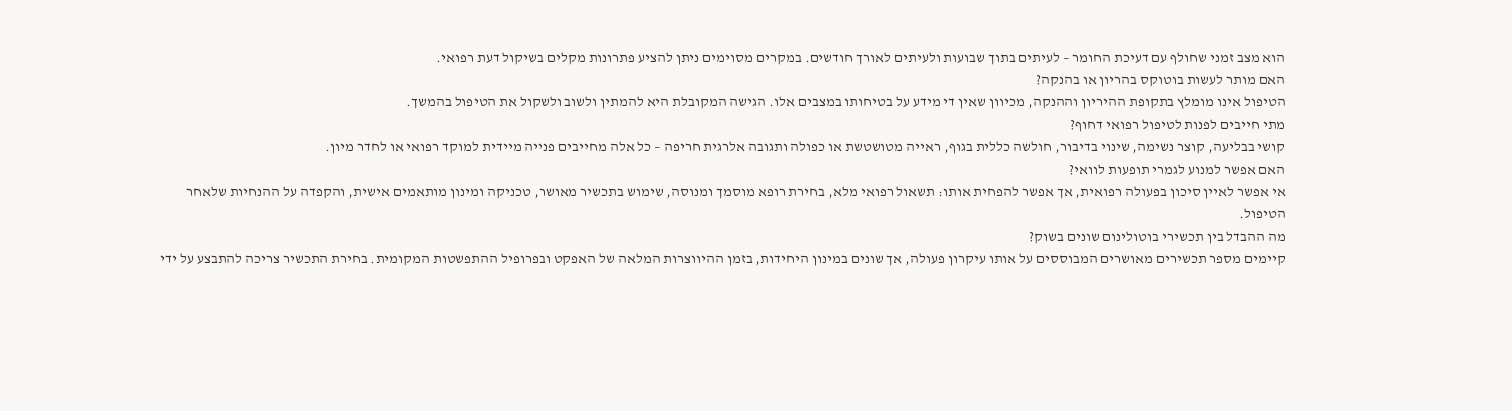הוא מצב זמני שחולף עם דעיכת החומר – לעיתים בתוך שבועות ולעיתים לאורך חודשים. במקרים מסוימים ניתן להציע פתרונות מקלים בשיקול דעת רפואי.
האם מותר לעשות בוטוקס בהריון או בהנקה?
הטיפול אינו מומלץ בתקופת ההיריון וההנקה, מכיוון שאין די מידע על בטיחותו במצבים אלו. הגישה המקובלת היא להמתין ולשוב ולשקול את הטיפול בהמשך.
מתי חייבים לפנות לטיפול רפואי דחוף?
קושי בבליעה, קוצר נשימה, שינוי בדיבור, חולשה כללית בגוף, ראייה מטושטשת או כפולה ותגובה אלרגית חריפה – כל אלה מחייבים פנייה מיידית למוקד רפואי או לחדר מיון.
האם אפשר למנוע לגמרי תופעות לוואי?
אי אפשר לאיין סיכון בפעולה רפואית, אך אפשר להפחית אותו: תשאול רפואי מלא, בחירת רופא מוסמך ומנוסה, שימוש בתכשיר מאושר, טכניקה ומינון מותאמים אישית, והקפדה על ההנחיות שלאחר הטיפול.
מה ההבדל בין תכשירי בוטולינום שונים בשוק?
קיימים מספר תכשירים מאושרים המבוססים על אותו עיקרון פעולה, אך שונים במינון היחידות, בזמן ההיווצרות המלאה של האפקט ובפרופיל ההתפשטות המקומית. בחירת התכשיר צריכה להתבצע על ידי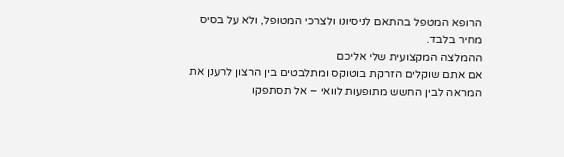הרופא המטפל בהתאם לניסיונו ולצרכי המטופל, ולא על בסיס מחיר בלבד.
ההמלצה המקצועית שלי אליכם
אם אתם שוקלים הזרקת בוטוקס ומתלבטים בין הרצון לרענן את המראה לבין החשש מתופעות לוואי – אל תסתפקו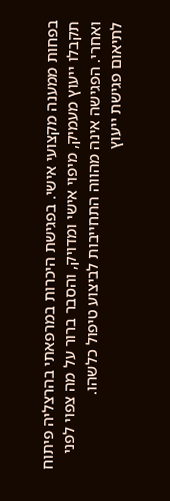בפחות ממענה מקצועי אישי. בפגישת היכרות במרפאתי בהרצליה פיתוח תקבלו ייעוץ מעמיק, מיפוי אישי ומדויק, והסבר ברור על מה צפוי לפני ואחרי. הפגישה אינה מהווה התחייבות לביצוע טיפול כלשהו.
לתיאום פגישת ייעוץ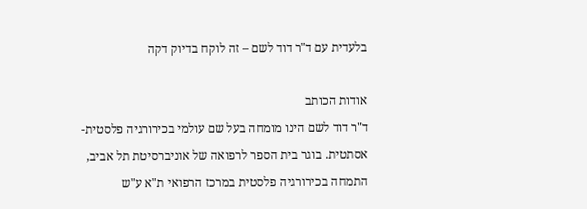בלעדית עם ד"ר דוד לשם – זה לוקח בדיוק דקה

אודות הכותב
ד"ר דוד לשם הינו מומחה בעל שם עולמי בכירורגיה פלסטית-אסתטית. בוגר בית הספר לרפואה של אוניברסיטת תל אביב, התמחה בכירורגיה פלסטית במרכז הרפואי ת"א ע"ש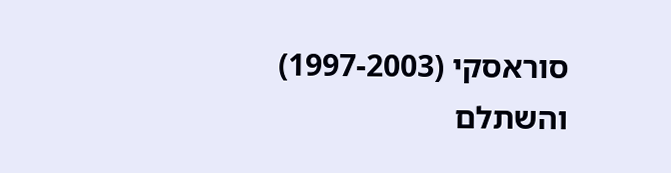סוראסקי (1997-2003) והשתלם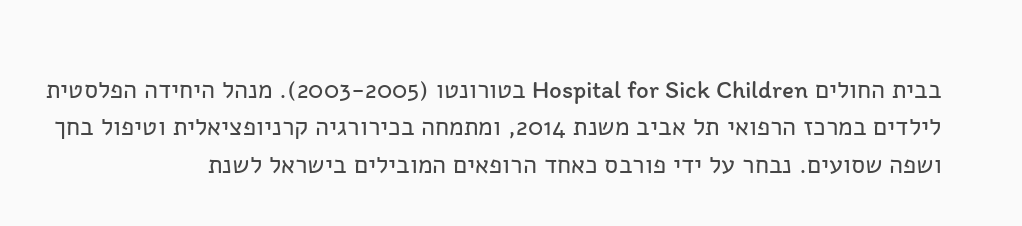בבית החולים Hospital for Sick Children בטורונטו (2003-2005). מנהל היחידה הפלסטית לילדים במרכז הרפואי תל אביב משנת 2014, ומתמחה בכירורגיה קרניופציאלית וטיפול בחך ושפה שסועים. נבחר על ידי פורבס כאחד הרופאים המובילים בישראל לשנת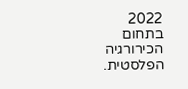2022 בתחום הכירורגיה הפלסטית.